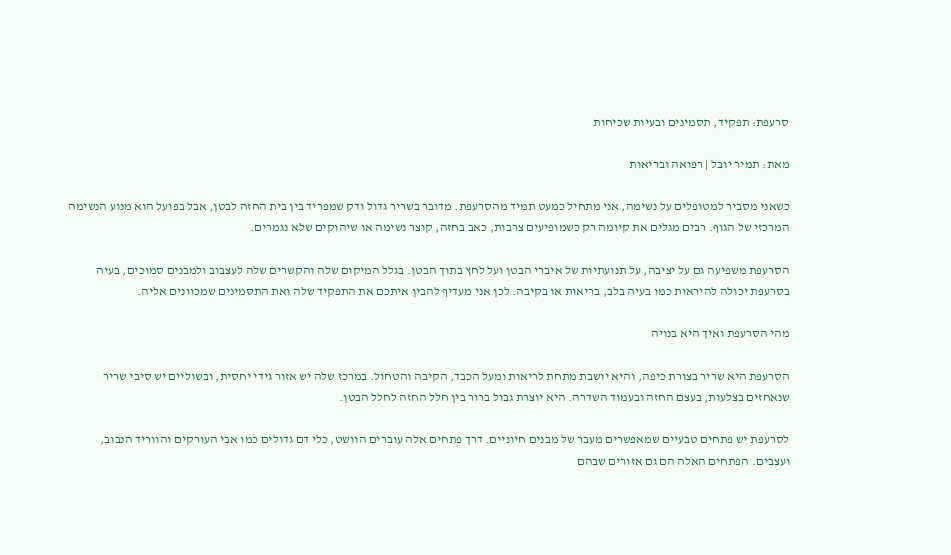סרעפת: תפקיד, תסמינים ובעיות שכיחות

מאת: תמיר יובל | רפואה ובריאות

כשאני מסביר למטופלים על נשימה, אני מתחיל כמעט תמיד מהסרעפת. מדובר בשריר גדול ודק שמפריד בין בית החזה לבטן, אבל בפועל הוא מנוע הנשימה המרכזי של הגוף. רבים מגלים את קיומה רק כשמופיעים צרבות, כאב בחזה, קוצר נשימה או שיהוקים שלא נגמרים.

הסרעפת משפיעה גם על יציבה, על תנועתיות של איברי הבטן ועל לחץ בתוך הבטן. בגלל המיקום שלה והקשרים שלה לעצבוב ולמבנים סמוכים, בעיה בסרעפת יכולה להיראות כמו בעיה בלב, בריאות או בקיבה. לכן אני מעדיף להבין איתכם את התפקיד שלה ואת התסמינים שמכוונים אליה.

מהי הסרעפת ואיך היא בנויה

הסרעפת היא שריר בצורת כיפה, והיא יושבת מתחת לריאות ומעל הכבד, הקיבה והטחול. במרכז שלה יש אזור גידי יחסית, ובשוליים יש סיבי שריר שנאחזים בצלעות, בעצם החזה ובעמוד השדרה. היא יוצרת גבול ברור בין חלל החזה לחלל הבטן.

לסרעפת יש פתחים טבעיים שמאפשרים מעבר של מבנים חיוניים. דרך פתחים אלה עוברים הוושט, כלי דם גדולים כמו אבי העורקים והווריד הנבוב, ועצבים. הפתחים האלה הם גם אזורים שבהם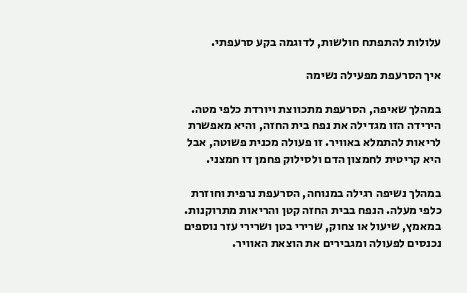עלולות להתפתח חולשות, לדוגמה בקע סרעפתי.

איך הסרעפת מפעילה נשימה

במהלך שאיפה, הסרעפת מתכווצת ויורדת כלפי מטה. הירידה הזו מגדילה את נפח בית החזה, והיא מאפשרת לריאות להתמלא באוויר. זו פעולה מכנית פשוטה, אבל היא קריטית לחמצון הדם ולסילוק פחמן דו חמצני.

במהלך נשיפה רגילה במנוחה, הסרעפת נרפית וחוזרת כלפי מעלה. הנפח בבית החזה קטן והריאות מתרוקנות. במאמץ, שיעול או צחוק, שרירי בטן ושרירי עזר נוספים נכנסים לפעולה ומגבירים את הוצאת האוויר.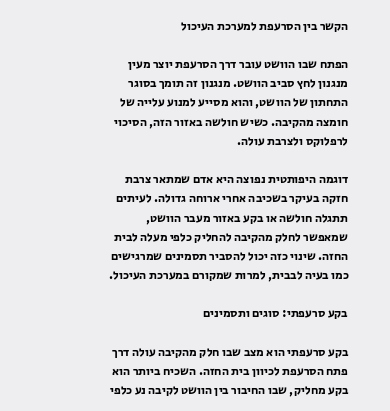הקשר בין הסרעפת למערכת העיכול

הפתח שבו הוושט עובר דרך הסרעפת יוצר מעין מנגנון לחץ סביב הוושט. מנגנון זה תומך בסוגר התחתון של הוושט, והוא מסייע למנוע עלייה של חומצה מהקיבה. כשיש חולשה באזור הזה, הסיכוי לרפלוקס ולצרבת עולה.

דוגמה היפותטית נפוצה היא אדם שמתאר צרבת חזקה בעיקר בשכיבה אחרי ארוחה גדולה. לעיתים תתגלה חולשה או בקע באזור מעבר הוושט, שמאפשר לחלק מהקיבה להחליק כלפי מעלה לבית החזה. שינוי כזה יכול להסביר תסמינים שמרגישים כמו בעיה לבבית, למרות שמקורם במערכת העיכול.

בקע סרעפתי: סוגים ותסמינים

בקע סרעפתי הוא מצב שבו חלק מהקיבה עולה דרך פתח הסרעפת לכיוון בית החזה. השכיח ביותר הוא בקע מחליק, שבו החיבור בין הוושט לקיבה נע כלפי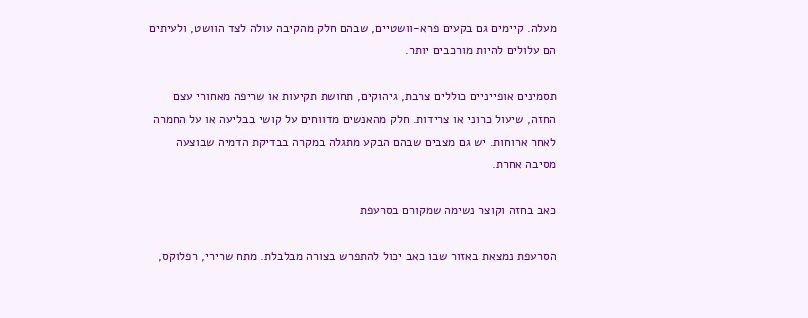מעלה. קיימים גם בקעים פרא-וושטיים, שבהם חלק מהקיבה עולה לצד הוושט, ולעיתים הם עלולים להיות מורכבים יותר.

תסמינים אופייניים כוללים צרבת, גיהוקים, תחושת תקיעות או שריפה מאחורי עצם החזה, שיעול כרוני או צרידות. חלק מהאנשים מדווחים על קושי בבליעה או על החמרה לאחר ארוחות. יש גם מצבים שבהם הבקע מתגלה במקרה בבדיקת הדמיה שבוצעה מסיבה אחרת.

כאב בחזה וקוצר נשימה שמקורם בסרעפת

הסרעפת נמצאת באזור שבו כאב יכול להתפרש בצורה מבלבלת. מתח שרירי, רפלוקס,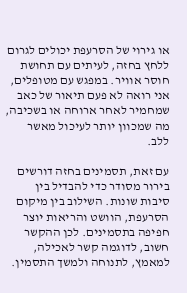או גירוי של הסרעפת יכולים לגרום ללחץ בחזה, לעיתים עם תחושת חוסר אוויר. במפגש עם מטופלים, אני רואה לא פעם תיאור של כאב שמחמיר לאחר ארוחה או בשכיבה, מה שמכוון יותר לעיכול מאשר ללב.

עם זאת, תסמינים בחזה דורשים בירור מסודר כדי להבדיל בין סיבות שונות. השילוב בין מיקום הסרעפת, הוושט והריאות יוצר חפיפה בתסמינים. לכן ההקשר חשוב, לדוגמה קשר לאכילה, למאמץ, לתנוחה ולמשך התסמין.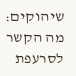שיהוקים: מה הקשר לסרעפת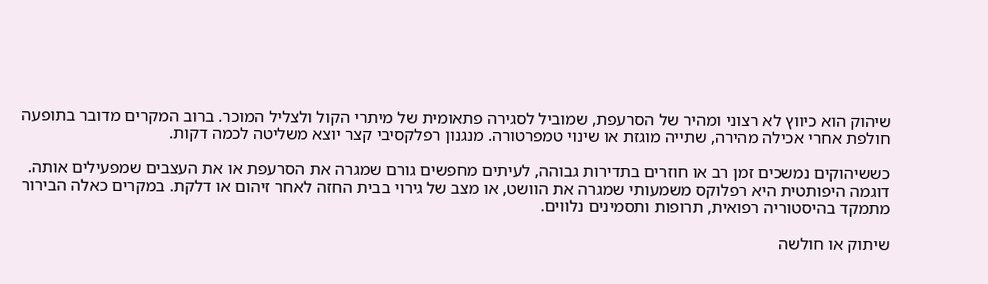שיהוק הוא כיווץ לא רצוני ומהיר של הסרעפת, שמוביל לסגירה פתאומית של מיתרי הקול ולצליל המוכר. ברוב המקרים מדובר בתופעה חולפת אחרי אכילה מהירה, שתייה מוגזת או שינוי טמפרטורה. מנגנון רפלקסיבי קצר יוצא משליטה לכמה דקות.

כששיהוקים נמשכים זמן רב או חוזרים בתדירות גבוהה, לעיתים מחפשים גורם שמגרה את הסרעפת או את העצבים שמפעילים אותה. דוגמה היפותטית היא רפלוקס משמעותי שמגרה את הוושט, או מצב של גירוי בבית החזה לאחר זיהום או דלקת. במקרים כאלה הבירור מתמקד בהיסטוריה רפואית, תרופות ותסמינים נלווים.

שיתוק או חולשה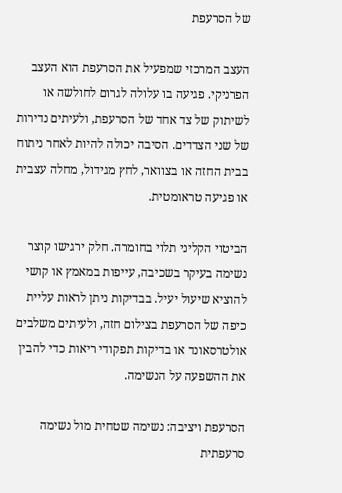של הסרעפת

העצב המרכזי שמפעיל את הסרעפת הוא העצב הפרניקי. פגיעה בו עלולה לגרום לחולשה או לשיתוק של צד אחד של הסרעפת, ולעיתים נדירות של שני הצדדים. הסיבה יכולה להיות לאחר ניתוח בבית החזה או בצוואר, לחץ מגידול, מחלה עצבית או פגיעה טראומטית.

הביטוי הקליני תלוי בחומרה. חלק ירגישו קוצר נשימה בעיקר בשכיבה, עייפות במאמץ או קושי להוציא שיעול יעיל. בבדיקות ניתן לראות עליית כיפה של הסרעפת בצילום חזה, ולעיתים משלבים אולטרסאונד או בדיקות תפקודי ריאות כדי להבין את ההשפעה על הנשימה.

הסרעפת ויציבה: נשימה שטחית מול נשימה סרעפתית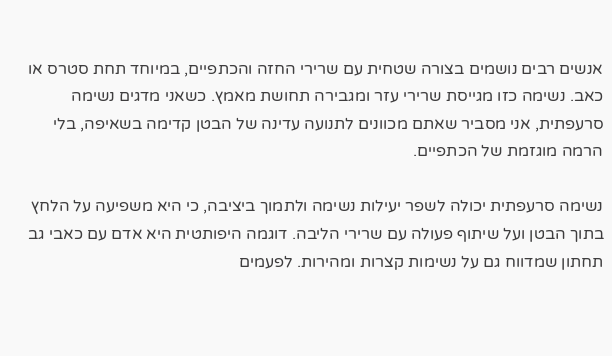אנשים רבים נושמים בצורה שטחית עם שרירי החזה והכתפיים, במיוחד תחת סטרס או כאב. נשימה כזו מגייסת שרירי עזר ומגבירה תחושת מאמץ. כשאני מדגים נשימה סרעפתית, אני מסביר שאתם מכוונים לתנועה עדינה של הבטן קדימה בשאיפה, בלי הרמה מוגזמת של הכתפיים.

נשימה סרעפתית יכולה לשפר יעילות נשימה ולתמוך ביציבה, כי היא משפיעה על הלחץ בתוך הבטן ועל שיתוף פעולה עם שרירי הליבה. דוגמה היפותטית היא אדם עם כאבי גב תחתון שמדווח גם על נשימות קצרות ומהירות. לפעמים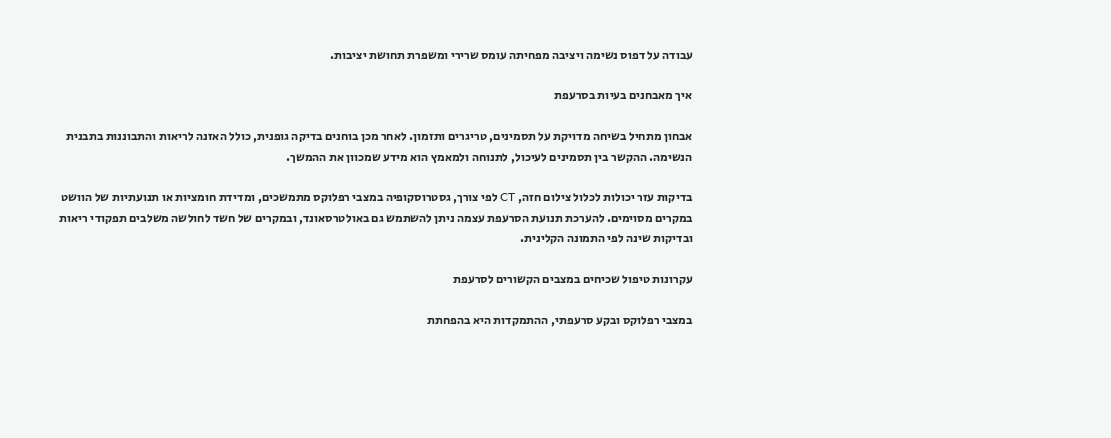עבודה על דפוס נשימה ויציבה מפחיתה עומס שרירי ומשפרת תחושת יציבות.

איך מאבחנים בעיות בסרעפת

אבחון מתחיל בשיחה מדויקת על תסמינים, טריגרים ותזמון. לאחר מכן בוחנים בדיקה גופנית, כולל האזנה לריאות והתבוננות בתבנית הנשימה. ההקשר בין תסמינים לעיכול, לתנוחה ולמאמץ הוא מידע שמכוון את ההמשך.

בדיקות עזר יכולות לכלול צילום חזה, CT לפי צורך, גסטרוסקופיה במצבי רפלוקס מתמשכים, ומדידת חומציות או תנועתיות של הוושט במקרים מסוימים. להערכת תנועת הסרעפת עצמה ניתן להשתמש גם באולטרסאונד, ובמקרים של חשד לחולשה משלבים תפקודי ריאות ובדיקות שינה לפי התמונה הקלינית.

עקרונות טיפול שכיחים במצבים הקשורים לסרעפת

במצבי רפלוקס ובקע סרעפתי, ההתמקדות היא בהפחתת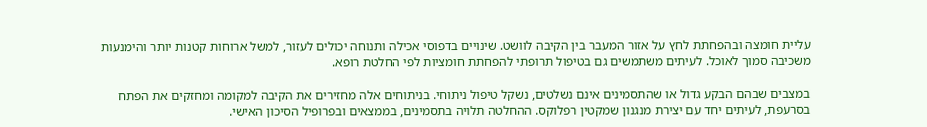עליית חומצה ובהפחתת לחץ על אזור המעבר בין הקיבה לוושט. שינויים בדפוסי אכילה ותנוחה יכולים לעזור, למשל ארוחות קטנות יותר והימנעות משכיבה סמוך לאוכל. לעיתים משתמשים גם בטיפול תרופתי להפחתת חומציות לפי החלטת רופא.

במצבים שבהם הבקע גדול או שהתסמינים אינם נשלטים, נשקל טיפול ניתוחי. בניתוחים אלה מחזירים את הקיבה למקומה ומחזקים את הפתח בסרעפת, לעיתים יחד עם יצירת מנגנון שמקטין רפלוקס. ההחלטה תלויה בתסמינים, בממצאים ובפרופיל הסיכון האישי.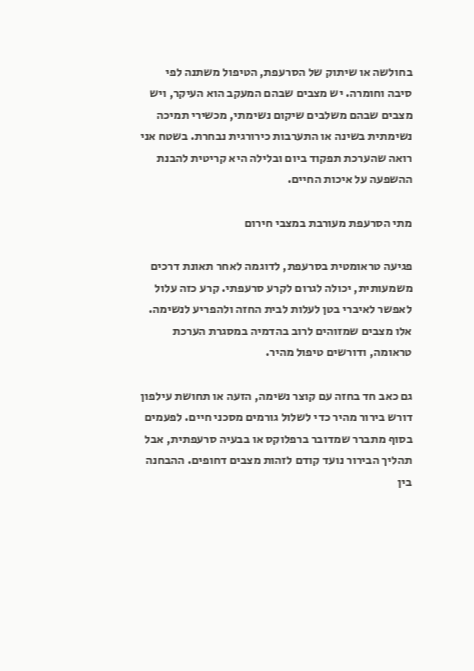בחולשה או שיתוק של הסרעפת, הטיפול משתנה לפי סיבה וחומרה. יש מצבים שבהם המעקב הוא העיקר, ויש מצבים שבהם משלבים שיקום נשימתי, מכשירי תמיכה נשימתית בשינה או התערבות כירורגית נבחרת. בשטח אני רואה שהערכת תפקוד ביום ובלילה היא קריטית להבנת ההשפעה על איכות החיים.

מתי הסרעפת מעורבת במצבי חירום

פגיעה טראומטית בסרעפת, לדוגמה לאחר תאונת דרכים משמעותית, יכולה לגרום לקרע סרעפתי. קרע כזה עלול לאפשר לאיברי בטן לעלות לבית החזה ולהפריע לנשימה. אלו מצבים שמזוהים לרוב בהדמיה במסגרת הערכת טראומה, ודורשים טיפול מהיר.

גם כאב חד בחזה עם קוצר נשימה, הזעה או תחושת עילפון דורש בירור מהיר כדי לשלול גורמים מסכני חיים. לפעמים בסוף מתברר שמדובר ברפלוקס או בבעיה סרעפתית, אבל תהליך הבירור נועד קודם לזהות מצבים דחופים. ההבחנה בין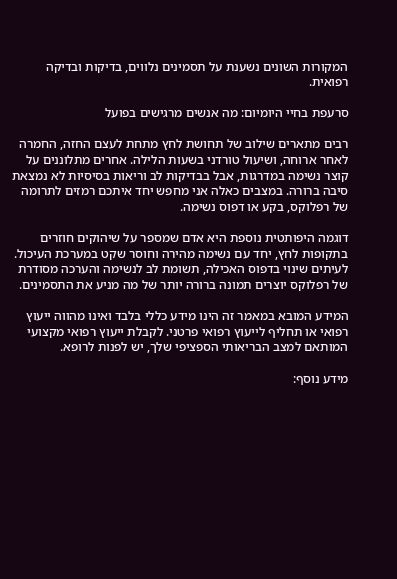המקורות השונים נשענת על תסמינים נלווים, בדיקות ובדיקה רפואית.

סרעפת בחיי היומיום: מה אנשים מרגישים בפועל

רבים מתארים שילוב של תחושת לחץ מתחת לעצם החזה, החמרה לאחר ארוחה, ושיעול טורדני בשעות הלילה. אחרים מתלוננים על קוצר נשימה במדרגות, אבל בבדיקות לב וריאות בסיסיות לא נמצאת סיבה ברורה. במצבים כאלה אני מחפש יחד איתכם רמזים לתרומה של רפלוקס, בקע או דפוס נשימה.

דוגמה היפותטית נוספת היא אדם שמספר על שיהוקים חוזרים בתקופות לחץ, יחד עם נשימה מהירה וחוסר שקט במערכת העיכול. לעיתים שינוי בדפוס האכילה, תשומת לב לנשימה והערכה מסודרת של רפלוקס יוצרים תמונה ברורה יותר של מה מניע את התסמינים.

המידע המובא במאמר זה הינו מידע כללי בלבד ואינו מהווה ייעוץ רפואי או תחליף לייעוץ רפואי פרטני. לקבלת ייעוץ רפואי מקצועי המותאם למצב הבריאותי הספציפי שלך, יש לפנות לרופא.

מידע נוסף: